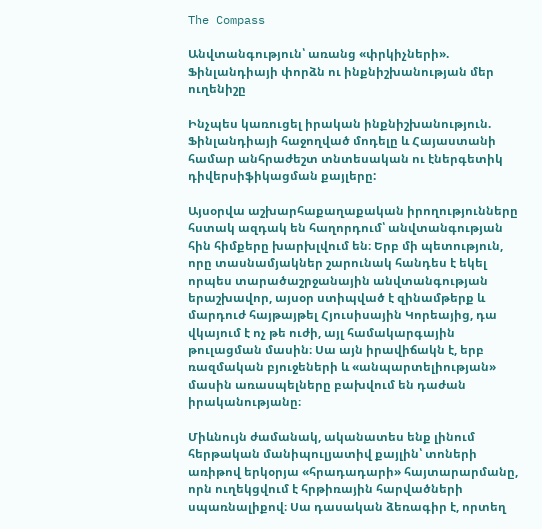The Compass

Անվտանգություն՝ առանց «փրկիչների». Ֆինլանդիայի փորձն ու ինքնիշխանության մեր ուղենիշը

Ինչպես կառուցել իրական ինքնիշխանություն. Ֆինլանդիայի հաջողված մոդելը և Հայաստանի համար անհրաժեշտ տնտեսական ու էներգետիկ դիվերսիֆիկացման քայլերը:

Այսօրվա աշխարհաքաղաքական իրողությունները հստակ ազդակ են հաղորդում՝ անվտանգության հին հիմքերը խարխլվում են։ Երբ մի պետություն, որը տասնամյակներ շարունակ հանդես է եկել որպես տարածաշրջանային անվտանգության երաշխավոր, այսօր ստիպված է զինամթերք և մարդուժ հայթայթել Հյուսիսային Կորեայից, դա վկայում է ոչ թե ուժի, այլ համակարգային թուլացման մասին։ Սա այն իրավիճակն է, երբ ռազմական բյուջեների և «անպարտելիության» մասին առասպելները բախվում են դաժան իրականությանը։

Միևնույն ժամանակ, ականատես ենք լինում հերթական մանիպուլյատիվ քայլին՝ տոների առիթով երկօրյա «հրադադարի» հայտարարմանը, որն ուղեկցվում է հրթիռային հարվածների սպառնալիքով։ Սա դասական ձեռագիր է, որտեղ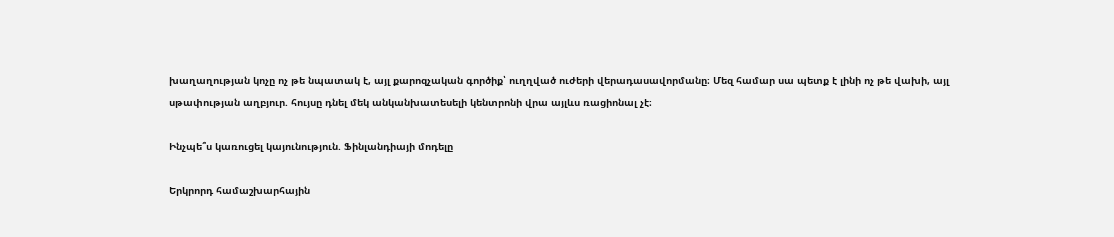խաղաղության կոչը ոչ թե նպատակ է, այլ քարոզչական գործիք՝ ուղղված ուժերի վերադասավորմանը։ Մեզ համար սա պետք է լինի ոչ թե վախի, այլ սթափության աղբյուր. հույսը դնել մեկ անկանխատեսելի կենտրոնի վրա այլևս ռացիոնալ չէ։

Ինչպե՞ս կառուցել կայունություն. Ֆինլանդիայի մոդելը

Երկրորդ համաշխարհային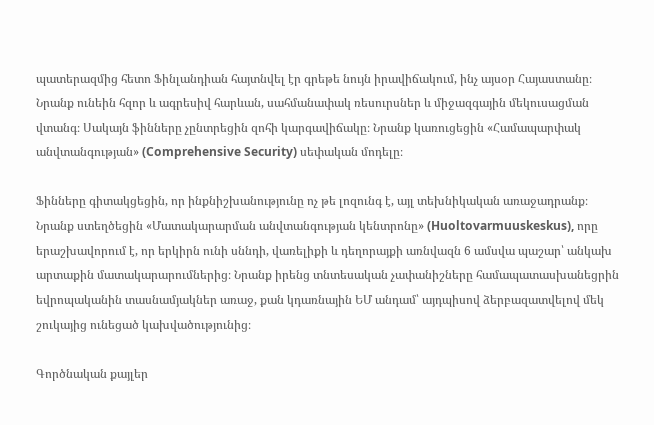պատերազմից հետո Ֆինլանդիան հայտնվել էր գրեթե նույն իրավիճակում, ինչ այսօր Հայաստանը։ Նրանք ունեին հզոր և ագրեսիվ հարևան, սահմանափակ ռեսուրսներ և միջազգային մեկուսացման վտանգ։ Սակայն ֆինները չընտրեցին զոհի կարգավիճակը։ Նրանք կառուցեցին «Համապարփակ անվտանգության» (Comprehensive Security) սեփական մոդելը։

Ֆինները գիտակցեցին, որ ինքնիշխանությունը ոչ թե լոզունգ է, այլ տեխնիկական առաջադրանք։ Նրանք ստեղծեցին «Մատակարարման անվտանգության կենտրոնը» (Huoltovarmuuskeskus), որը երաշխավորում է, որ երկիրն ունի սննդի, վառելիքի և դեղորայքի առնվազն 6 ամսվա պաշար՝ անկախ արտաքին մատակարարումներից։ Նրանք իրենց տնտեսական չափանիշները համապատասխանեցրին եվրոպականին տասնամյակներ առաջ, քան կդառնային ԵՄ անդամ՝ այդպիսով ձերբազատվելով մեկ շուկայից ունեցած կախվածությունից։

Գործնական քայլեր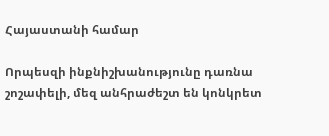Հայաստանի համար

Որպեսզի ինքնիշխանությունը դառնա շոշափելի, մեզ անհրաժեշտ են կոնկրետ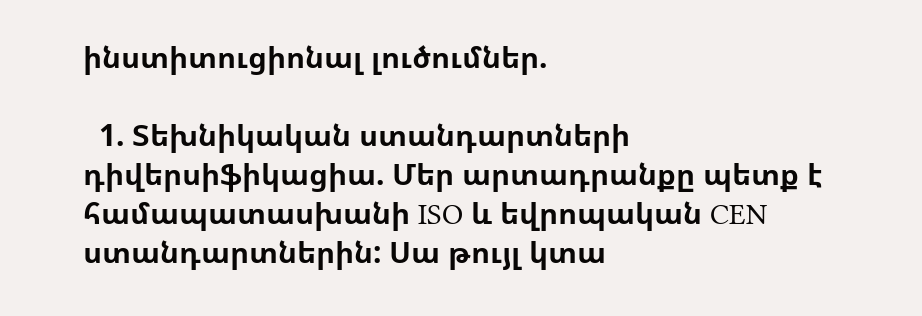ինստիտուցիոնալ լուծումներ.

  1. Տեխնիկական ստանդարտների դիվերսիֆիկացիա. Մեր արտադրանքը պետք է համապատասխանի ISO և եվրոպական CEN ստանդարտներին: Սա թույլ կտա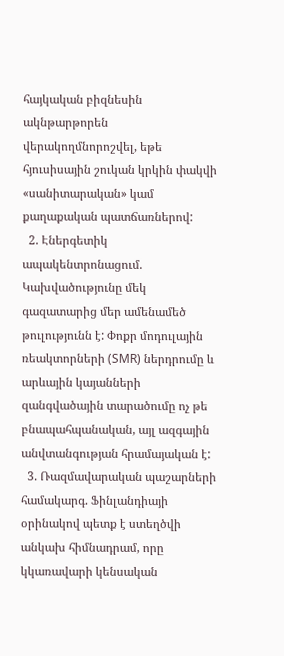հայկական բիզնեսին ակնթարթորեն վերակողմնորոշվել, եթե հյուսիսային շուկան կրկին փակվի «սանիտարական» կամ քաղաքական պատճառներով:
  2. Էներգետիկ ապակենտրոնացում. Կախվածությունը մեկ գազատարից մեր ամենամեծ թուլությունն է: Փոքր մոդուլային ռեակտորների (SMR) ներդրումը և արևային կայանների զանգվածային տարածումը ոչ թե բնապահպանական, այլ ազգային անվտանգության հրամայական է:
  3. Ռազմավարական պաշարների համակարգ. Ֆինլանդիայի օրինակով պետք է ստեղծվի անկախ հիմնադրամ, որը կկառավարի կենսական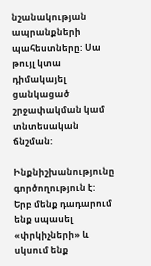նշանակության ապրանքների պահեստները: Սա թույլ կտա դիմակայել ցանկացած շրջափակման կամ տնտեսական ճնշման:

Ինքնիշխանությունը գործողություն է: Երբ մենք դադարում ենք սպասել «փրկիչների» և սկսում ենք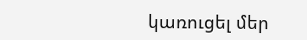կառուցել մեր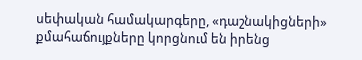սեփական համակարգերը, «դաշնակիցների» քմահաճույքները կորցնում են իրենց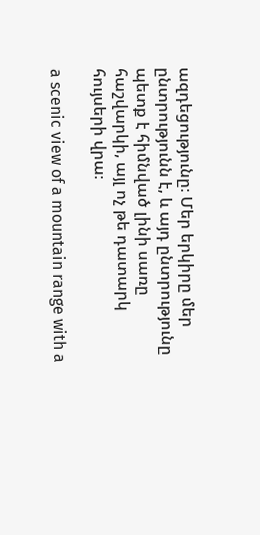ազդեցությունը։ Մեր երկիրը մեր ընտրությունն է, և այդ ընտրությունը պետք է հիմնված լինի սառը հաշվարկի, այլ ոչ թե դատարկ հույսերի վրա։

a scenic view of a mountain range with a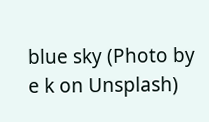blue sky (Photo by e k on Unsplash)